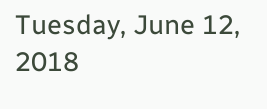Tuesday, June 12, 2018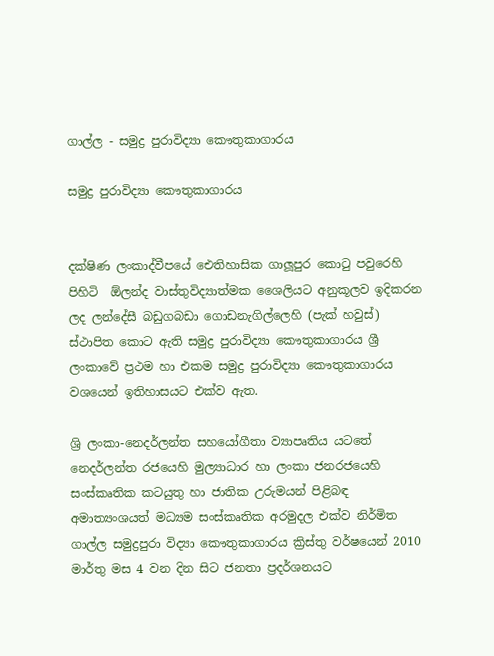ගාල්ල - සමුද්‍ර පුරාවිද්‍යා කෞතුකාගාරය

සමුද්‍ර පුරාවිද්‍යා කෞතුකාගාරය


දක්ෂිණ ලංකාද්වීපයේ ඓතිහාසික ගාලූපුර කොටු පවුරෙහි පිහිටි  ඕලන්ද වාස්තුවිද්‍යාත්මක ශෛලියට අනුකූලව ඉදිකරන ලද ලන්දේසී බඩුගබඩා ගොඩනැගිල්ලෙහි (පැක් හවුස්) ස්ථාපිත කොට ඇති සමුද්‍ර පුරාවිද්‍යා කෞතුකාගාරය ශ්‍රී ලංකාවේ ප්‍රථම හා එකම සමුද්‍ර පුරාවිද්‍යා කෞතුකාගාරය වශයෙන් ඉතිහාසයට එක්ව ඇත.

ශ්‍රි ලංකා-නෙදර්ලන්ත සහයෝගීතා ව්‍යාපෘතිය යටතේ නෙදර්ලන්ත රජයෙහි මුල්‍යාධාර හා ලංකා ජනරජයෙහි සංස්කෘතික කටයුතු හා ජාතික උරුමයන් පිළිබඳ අමාත්‍යංශයත් මධ්‍යම සංස්කෘතික අරමුදල එක්ව නිර්මිත ගාල්ල සමුද්‍රපුරා විද්‍යා කෞතුකාගාරය ක්‍රිස්තු වර්ෂයෙන් 2010 මාර්තු මස 4 වන දින සිට ජනතා ප්‍රදර්ශනයට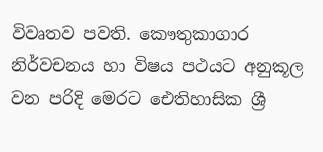විවෘතව පවති. කෞතුකාගාර නිර්වචනය හා විෂය පථයට අනුකූල වන පරිදි මෙරට ඓතිහාසික ශ්‍රී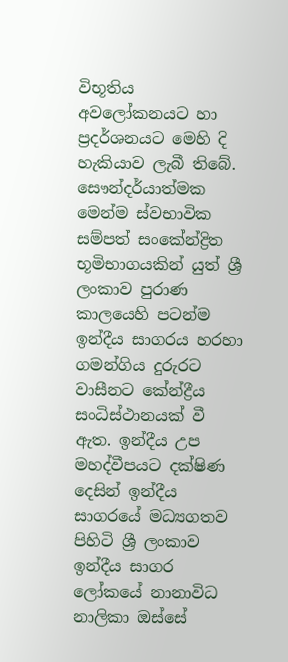විභූතිය අවලෝකනයට හා ප්‍රදර්ශනයට මෙහි දි හැකියාව ලැබී තිබේ. සෞන්දර්යාත්මක මෙන්ම ස්වභාවික සම්පත් සංකේන්ද්‍රිත භූමිභාගයකින් යුත් ශ්‍රී ලංකාව පුරාණ කාලයෙහි පටන්ම ඉන්දීය සාගරය හරහා ගමන්ගිය දුරුරට වාසීනට කේන්ද්‍රීය සංධිස්ථානයක් වී ඇත. ඉන්දීය උප මහද්වීපයට දක්ෂිණ දෙසින් ඉන්දීය සාගරයේ මධ්‍යගතව පිහිටි ශ්‍රී ලංකාව ඉන්දීය සාගර ලෝකයේ නානාවිධ නාලිකා ඔස්සේ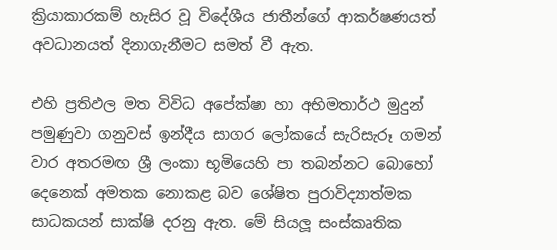ක්‍රියාකාරකම් හැසිර වූ විදේශීය ජාතීන්ගේ ආකර්ෂණයත් අවධානයත් දිනාගැනීමට සමත් වී ඇත.

එහි ප්‍රතිඵල මත විවිධ අපේක්ෂා හා අභිමතාර්ථ මුදුන් පමුණුවා ගනුවස් ඉන්දීය සාගර ලෝකයේ සැරිසැරූ ගමන් වාර අතරමඟ ශ්‍රී ලංකා භූමියෙහි පා තබන්නට බොහෝ දෙනෙක් අමතක නොකළ බව ශේෂිත පුරාවිද්‍යාත්මක සාධකයන් සාක්ෂි දරනු ඇත. මේ සියලූ සංස්කෘතික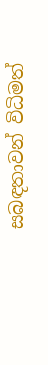සබඳතාවන් විධිමත්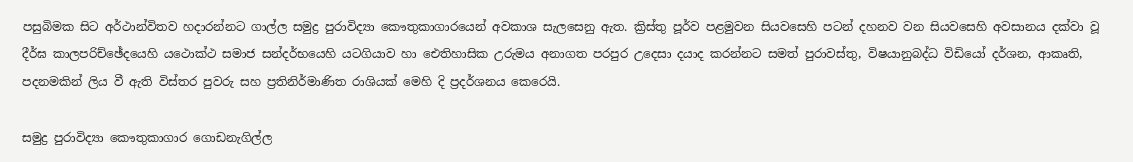පසුබිමක සිට අර්ථාන්විතව හදාරන්නට ගාල්ල සමුද්‍ර පුරාවිද්‍යා කෞතුකාගාරයෙන් අවකාශ සැලසෙනු ඇත. ක්‍රිස්තු පූර්ව පළමුවන සියවසෙහි පටන් දහනව වන සියවසෙහි අවසානය දක්වා වූ දීර්ඝ කාලපරිච්ඡේදයෙහි යථොක්ථ සමාජ සන්දර්භයෙහි යටගියාව හා ඓතිහාසික උරුමය අනාගත පරපුර උදෙසා දයාද කරන්නට සමත් පුරාවස්තු, විෂයානුබද්ධ විඩියෝ දර්ශන, ආකෘති, පදනමකින් ලිය වී ඇති විස්තර පුවරු සහ ප්‍රතිනිර්මාණිත රාශියක් මෙහි දි ප්‍රදර්ශනය කෙරෙයි.

සමුද්‍ර පුරාවිද්‍යා කෞතුකාගාර ගොඩනැගිල්ල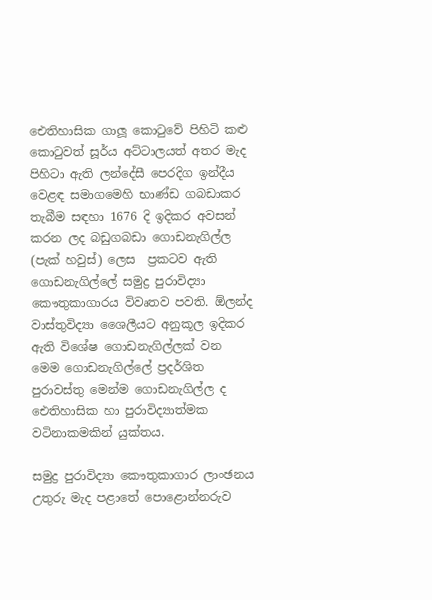ඓතිහාසික ගාලූ කොටුවේ පිහිටි කළු කොටුවත් සූර්ය අට්ටාලයත් අතර මැද පිහිටා ඇති ලන්දේසී පෙරදිග ඉන්දීය වෙළඳ සමාගමෙහි භාණ්ඩ ගබඩාකර තැබීම සඳහා 1676 දි ඉදිකර අවසන් කරන ලද බඩුගබඩා ගොඩනැගිල්ල (පැක් හවුස්) ලෙස  ප්‍රකටව ඇති ගොඩනැගිල්ලේ සමුද්‍ර පුරාවිද්‍යා කෞතුකාගාරය විවෘතව පවති. ඕලන්ද වාස්තුවිද්‍යා ශෛලීයට අනුකූල ඉදිකර ඇති විශේෂ ගොඩනැගිල්ලක් වන මෙම ගොඩනැගිල්ලේ ප්‍රදර්ශිත පුරාවස්තු මෙන්ම ගොඩනැගිල්ල ද ඓතිහාසික හා පුරාවිද්‍යාත්මක වටිනාකමකින් යුක්තය.

සමුද්‍ර පුරාවිද්‍යා කෞතුකාගාර ලාංඡනය
උතුරු මැද පළාතේ පොළොන්නරුව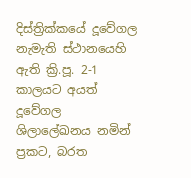දිස්ත්‍රික්කයේ දූවේගල නැමැති ස්ථානයෙහි ඇති ක්‍රි.පූ. 2-1 කාලයට අයත් දූවේගල ශිලාලේඛනය නමින් ප්‍රකට, බරත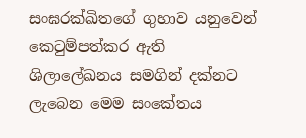සංඝරක්ඛිතගේ ගුහාව යනුවෙන් කෙටුම්පත්කර ඇති ශිලාලේඛනය සමගින් දක්නට ලැබෙන මෙම සංකේතය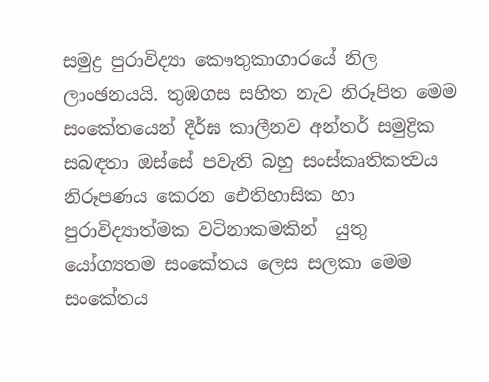සමුද්‍ර පුරාවිද්‍යා කෞතුකාගාරයේ නිල ලාංඡනයයි. තුඹගස සහිත නැව නිරූපිත මෙම සංකේතයෙන් දීර්ඝ කාලීනව අන්තර් සමුද්‍රික සබඳතා ඔස්සේ පවැති බහු සංස්කෘතිකත්‍වය නිරූපණය කෙරන ඓතිහාසික හා පුරාවිද්‍යාත්මක වටිනාකමකින්  යුතු යෝග්‍යතම සංකේතය ලෙස සලකා මෙම සංකේතය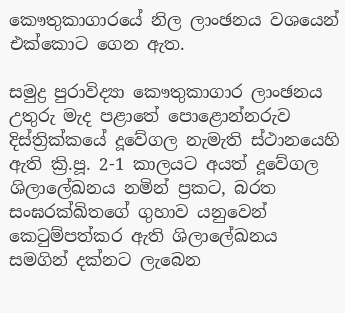කෞතුකාගාරයේ නිල ලාංඡනය වශයෙන් එක්කොට ගෙන ඇත.

සමුද්‍ර පුරාවිද්‍යා කෞතුකාගාර ලාංඡනය
උතුරු මැද පළාතේ පොළොන්නරුව දිස්ත්‍රික්කයේ දූවේගල නැමැති ස්ථානයෙහි ඇති ක්‍රි.පූ. 2-1 කාලයට අයත් දූවේගල ශිලාලේඛනය නමින් ප්‍රකට, බරත සංඝරක්ඛිතගේ ගුහාව යනුවෙන් කෙටුම්පත්කර ඇති ශිලාලේඛනය සමගින් දක්නට ලැබෙන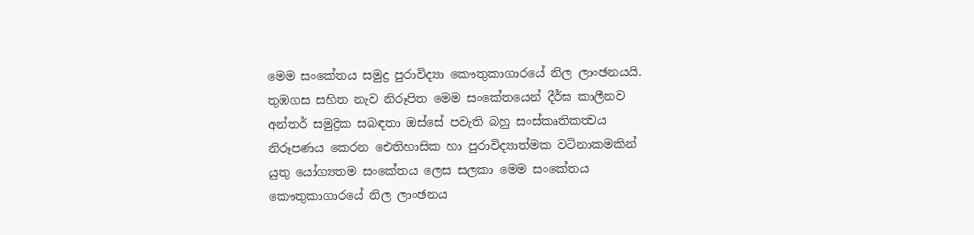මෙම සංකේතය සමුද්‍ර පුරාවිද්‍යා කෞතුකාගාරයේ නිල ලාංඡනයයි. තුඹගස සහිත නැව නිරූපිත මෙම සංකේතයෙන් දීර්ඝ කාලීනව අන්තර් සමුද්‍රික සබඳතා ඔස්සේ පවැති බහු සංස්කෘතිකත්‍වය නිරූපණය කෙරන ඓතිහාසික හා පුරාවිද්‍යාත්මක වටිනාකමකින්  යුතු යෝග්‍යතම සංකේතය ලෙස සලකා මෙම සංකේතය කෞතුකාගාරයේ නිල ලාංඡනය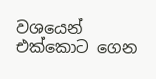වශයෙන් එක්කොට ගෙන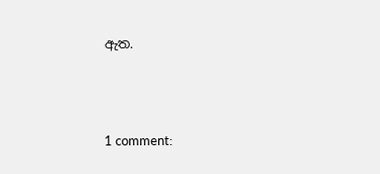ඇත.





1 comment: